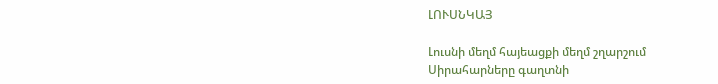ԼՈՒՍՆԿԱՅ

Լուսնի մեղմ հայեացքի մեղմ շղարշում
Սիրահարները գաղտնի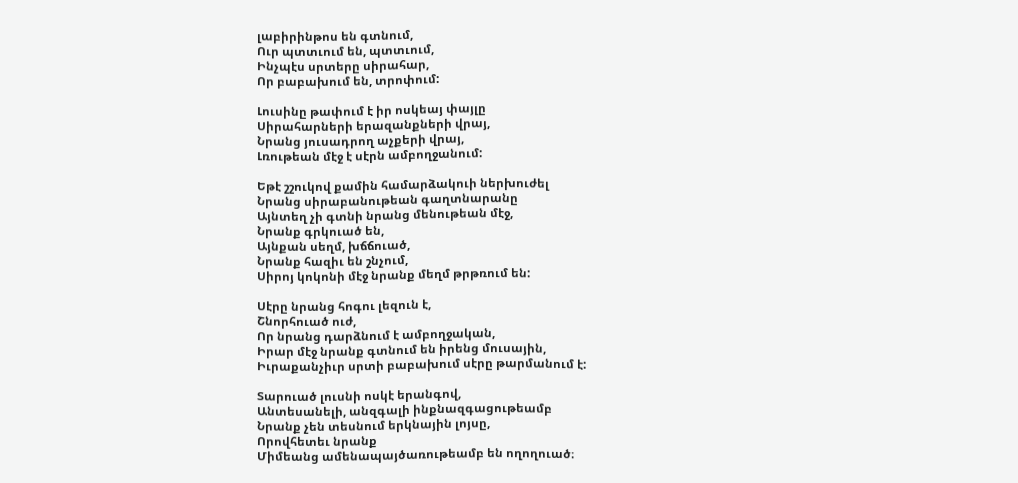լաբիրինթոս են գտնում,
Ուր պտտւում են, պտտւում,
Ինչպէս սրտերը սիրահար,
Որ բաբախում են, տրոփում:

Լուսինը թափում է իր ոսկեայ փայլը
Սիրահարների երազանքների վրայ,
Նրանց յուսադրող աչքերի վրայ,
Լռութեան մէջ է սէրն ամբողջանում:

Եթէ շշուկով քամին համարձակուի ներխուժել
Նրանց սիրաբանութեան գաղտնարանը
Այնտեղ չի գտնի նրանց մենութեան մէջ,
Նրանք գրկուած են,
Այնքան սեղմ, խճճուած,
Նրանք հազիւ են շնչում,
Սիրոյ կոկոնի մէջ նրանք մեղմ թրթռում են:

Սէրը նրանց հոգու լեզուն է,
Շնորհուած ուժ,
Որ նրանց դարձնում է ամբողջական,
Իրար մէջ նրանք գտնում են իրենց մուսային,
Իւրաքանչիւր սրտի բաբախում սէրը թարմանում է:

Տարուած լուսնի ոսկէ երանգով,
Անտեսանելի, անզգալի ինքնազգացութեամբ
Նրանք չեն տեսնում երկնային լոյսը,
Որովհետեւ նրանք
Միմեանց ամենապայծառութեամբ են ողողուած։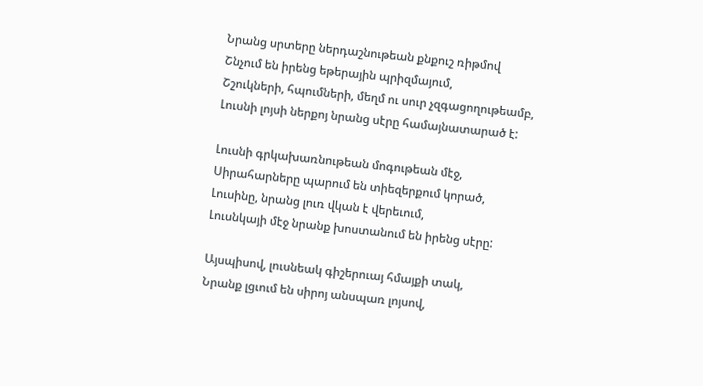Նրանց սրտերը ներդաշնութեան քնքուշ ռիթմով
Շնչում են իրենց եթերային պրիզմայում,
Շշուկների, հպումների, մեղմ ու սուր չզգացողութեամբ,
Լուսնի լոյսի ներքոյ նրանց սէրը համայնատարած է:

Լուսնի գրկախառնութեան մոգութեան մէջ,
Սիրահարները պարում են տիեզերքում կորած,
Լուսինը, նրանց լուռ վկան է վերեւում,
Լուսնկայի մէջ նրանք խոստանում են իրենց սէրը:

Այսպիսով, լուսնեակ գիշերուայ հմայքի տակ,
Նրանք լցւում են սիրոյ անսպառ լոյսով,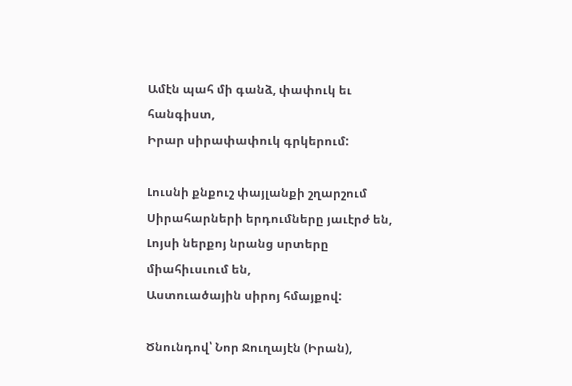Ամէն պահ մի գանձ, փափուկ եւ հանգիստ,
Իրար սիրափափուկ գրկերում:

Լուսնի քնքուշ փայլանքի շղարշում
Սիրահարների երդումները յաւէրժ են,
Լոյսի ներքոյ նրանց սրտերը միահիւսւում են,
Աստուածային սիրոյ հմայքով:

Ծնունդով՝ Նոր Ջուղայէն (Իրան),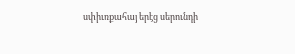սփիւռքահայ երէց սերունդի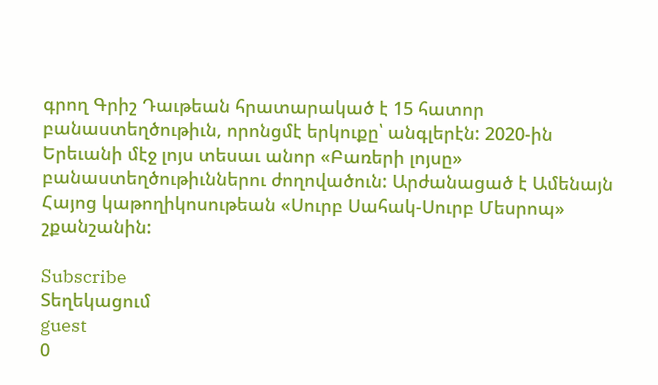գրող Գրիշ Դաւթեան հրատարակած է 15 հատոր բանաստեղծութիւն, որոնցմէ երկուքը՝ անգլերէն: 2020-ին Երեւանի մէջ լոյս տեսաւ անոր «Բառերի լոյսը» բանաստեղծութիւններու ժողովածուն: Արժանացած է Ամենայն Հայոց կաթողիկոսութեան «Սուրբ Սահակ-Սուրբ Մեսրոպ» շքանշանին:

Subscribe
Տեղեկացում
guest
0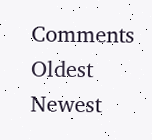Comments
Oldest
Newest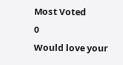Most Voted
0
Would love your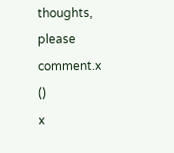thoughts, please comment.x
()
x